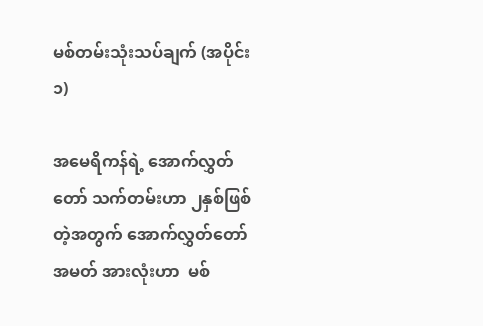မစ်တမ်းသုံးသပ်ချက် (အပိုင်း ၁)

အမေရိကန်ရဲ့ အောက်လွှတ်တော် သက်တမ်းဟာ ၂နှစ်ဖြစ်တဲ့အတွက် အောက်လွှတ်တော်အမတ် အားလုံးဟာ  မစ်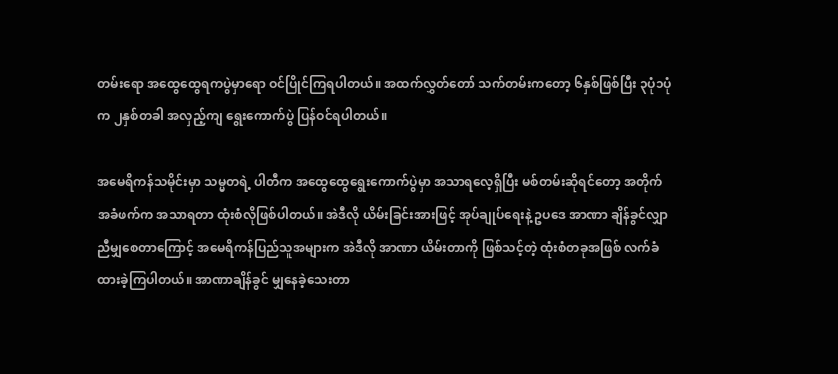တမ်းရော အထွေထွေရကပွဲမှာရော ဝင်ပြိုင်ကြရပါတယ်။ အထက်လွှတ်တော် သက်တမ်းကတော့ ၆နှစ်ဖြစ်ပြီး ၃ပုံ၁ပုံက ၂နှစ်တခါ အလှည့်ကျ ရွေးကောက်ပွဲ ပြန်ဝင်ရပါတယ်။

အမေရိကန်သမိုင်းမှာ သမ္မတရဲ့ ပါတီက အထွေထွေရွေးကောက်ပွဲမှာ အသာရလေ့ရှိပြီး မစ်တမ်းဆိုရင်တော့ အတိုက်အခံဖက်က အသာရတာ ထုံးစံလိုဖြစ်ပါတယ်။ အဲဒီလို ယိမ်းခြင်းအားဖြင့် အုပ်ချုပ်ရေးနဲ့ ဥပဒေ အာဏာ ချိန်ခွင်လျှာ ညီမျှစေတာကြောင့် အမေရိကန်ပြည်သူအများက အဲဒီလို အာဏာ ယိမ်းတာကို ဖြစ်သင့်တဲ့ ထုံးစံတခုအဖြစ် လက်ခံထားခဲ့ကြပါတယ်။ အာဏာချိန်ခွင် မျှနေခဲ့သေးတာ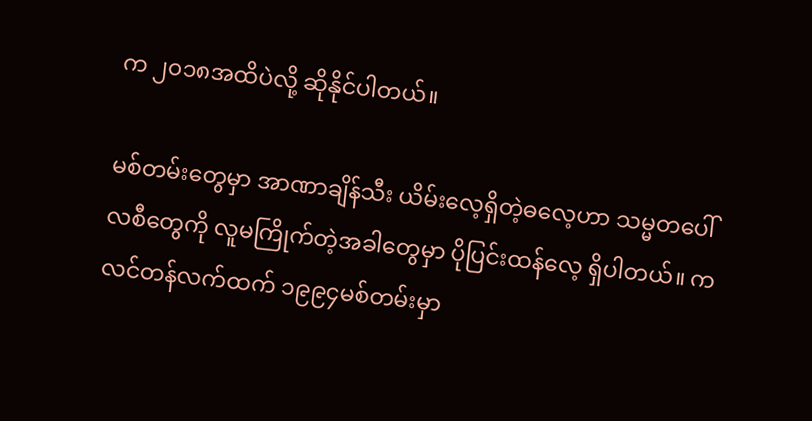က ၂၀၁၈အထိပဲလို့ ဆိုနိုင်ပါတယ်။

မစ်တမ်းတွေမှာ အာဏာချိန်သီး ယိမ်းလေ့ရှိတဲ့ဓလေ့ဟာ သမ္မတပေါ်လစီတွေကို လူမကြိုက်တဲ့အခါတွေမှာ ပိုပြင်းထန်လေ့ ရှိပါတယ်။ ကလင်တန်လက်ထက် ၁၉၉၄မစ်တမ်းမှာ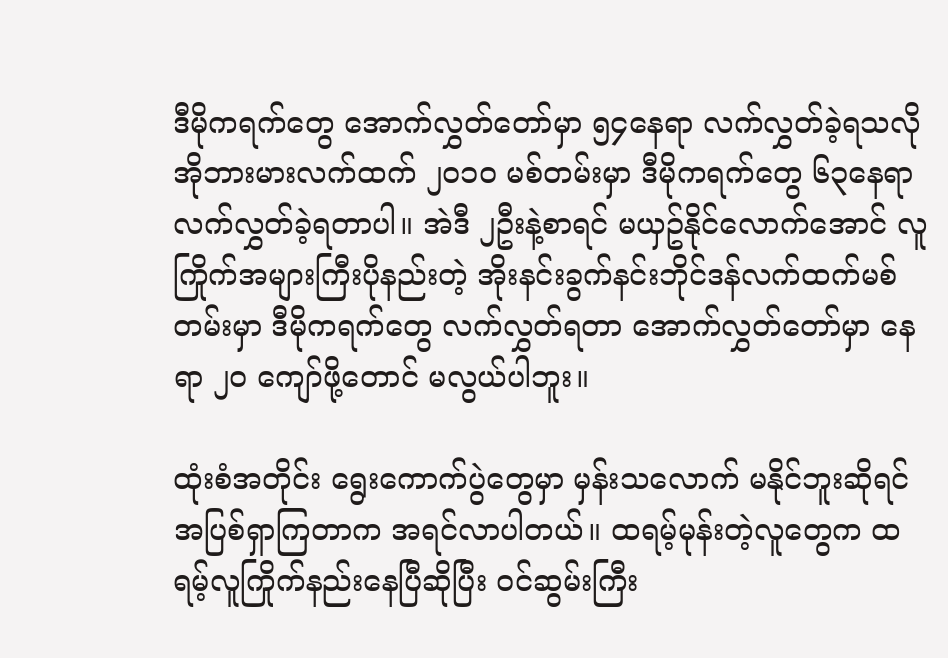ဒီမိုကရက်တွေ အောက်လွှတ်တော်မှာ ၅၄နေရာ လက်လွှတ်ခဲ့ရသလို အိုဘားမားလက်ထက် ၂၀၁၀ မစ်တမ်းမှာ ဒီမိုကရက်တွေ ၆၃နေရာ လက်လွှတ်ခဲ့ရတာပါ။ အဲဒီ ၂ဦးနဲ့စာရင် မယှဥ်နိုင်လောက်အောင် လူကြိုက်အများကြီးပိုနည်းတဲ့ အိုးနင်းခွက်နင်းဘိုင်ဒန်လက်ထက်မစ်တမ်းမှာ ဒီမိုကရက်တွေ လက်လွှတ်ရတာ အောက်လွှတ်တော်မှာ နေရာ ၂၀ ကျော်ဖို့တောင် မလွယ်ပါဘူး။

ထုံးစံအတိုင်း ရွေးကောက်ပွဲတွေမှာ မှန်းသလောက် မနိုင်ဘူးဆိုရင် အပြစ်ရှာကြတာက အရင်လာပါတယ်။ ထရမ့်မုန်းတဲ့လူတွေက ထရမ့်လူကြိုက်နည်းနေပြီဆိုပြီး ဝင်ဆွမ်းကြီး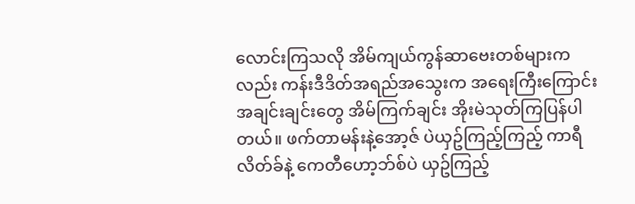လောင်းကြသလို အိမ်ကျယ်ကွန်ဆာဗေးတစ်များကလည်း ကန်းဒီဒိတ်အရည်အသွေးက အရေးကြီးကြောင်း အချင်းချင်းတွေ အိမ်ကြက်ချင်း အိုးမဲသုတ်ကြပြန်ပါတယ်။ ဖက်တာမန်းနဲ့အော့ဇ် ပဲယှဥ်ကြည့်ကြည့် ကာရီလိတ်ခ်နဲ့ ကေတီဟော့ဘ်စ်ပဲ ယှဥ်ကြည့်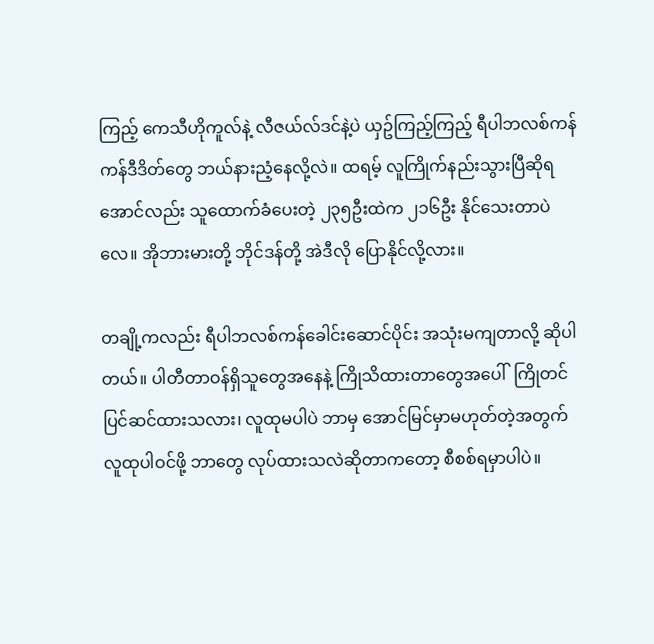ကြည့် ကေသီဟိုကူလ်နဲ့ လီဇယ်လ်ဒင်နဲ့ပဲ ယှဥ်ကြည့်ကြည့် ရီပါဘလစ်ကန်ကန်ဒီဒိတ်တွေ ဘယ်နားညံ့နေလို့လဲ။ ထရမ့် လူကြိုက်နည်းသွားပြီဆိုရအောင်လည်း သူထောက်ခံပေးတဲ့ ၂၃၅ဦးထဲက ၂၁၆ဦး နိုင်သေးတာပဲလေ။ အိုဘားမားတို့ ဘိုင်ဒန်တို့ အဲဒီလို ပြောနိုင်လို့လား။

တချို့ကလည်း ရီပါဘလစ်ကန်ခေါင်းဆောင်ပိုင်း အသုံးမကျတာလို့ ဆိုပါတယ်။ ပါတီတာဝန်ရှိသူတွေအနေနဲ့ ကြိုသိထားတာတွေအပေါ်  ကြိုတင်ပြင်ဆင်ထားသလား၊ လူထုမပါပဲ ဘာမှ အောင်မြင်မှာမဟုတ်တဲ့အတွက် လူထုပါဝင်ဖို့ ဘာတွေ လုပ်ထားသလဲဆိုတာကတော့ စီစစ်ရမှာပါပဲ။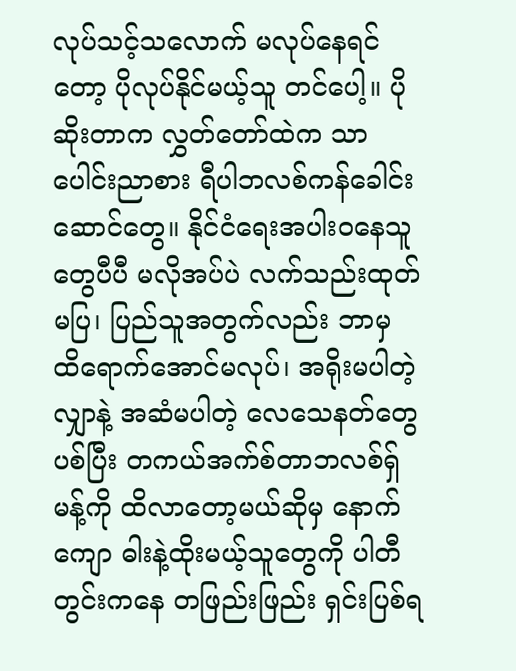လုပ်သင့်သလောက် မလုပ်နေရင်တော့ ပိုလုပ်နိုင်မယ့်သူ တင်ပေါ့။ ပိုဆိုးတာက လွှတ်တော်ထဲက သာပေါင်းညာစား ရီပါဘလစ်ကန်ခေါင်းဆောင်တွေ။ နိုင်ငံရေးအပါးဝနေသူတွေပီပီ မလိုအပ်ပဲ လက်သည်းထုတ်မပြ၊ ပြည်သူအတွက်လည်း ဘာမှ ထိရောက်အောင်မလုပ်၊ အရိုးမပါတဲ့ လျှာနဲ့ အဆံမပါတဲ့ လေသေနတ်တွေ ပစ်ပြီး တကယ်အက်စ်တာဘလစ်ရှ်မန့်ကို ထိလာတော့မယ်ဆိုမှ နောက်ကျော ဓါးနဲ့ထိုးမယ့်သူတွေကို ပါတီတွင်းကနေ တဖြည်းဖြည်း ရှင်းပြစ်ရ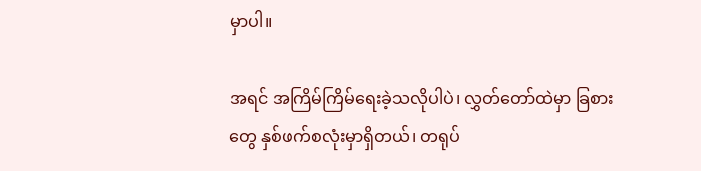မှာပါ။

အရင် အကြိမ်ကြိမ်ရေးခဲ့သလိုပါပဲ၊ လွှတ်တော်ထဲမှာ ခြစားတွေ နှစ်ဖက်စလုံးမှာရှိတယ်၊ တရုပ်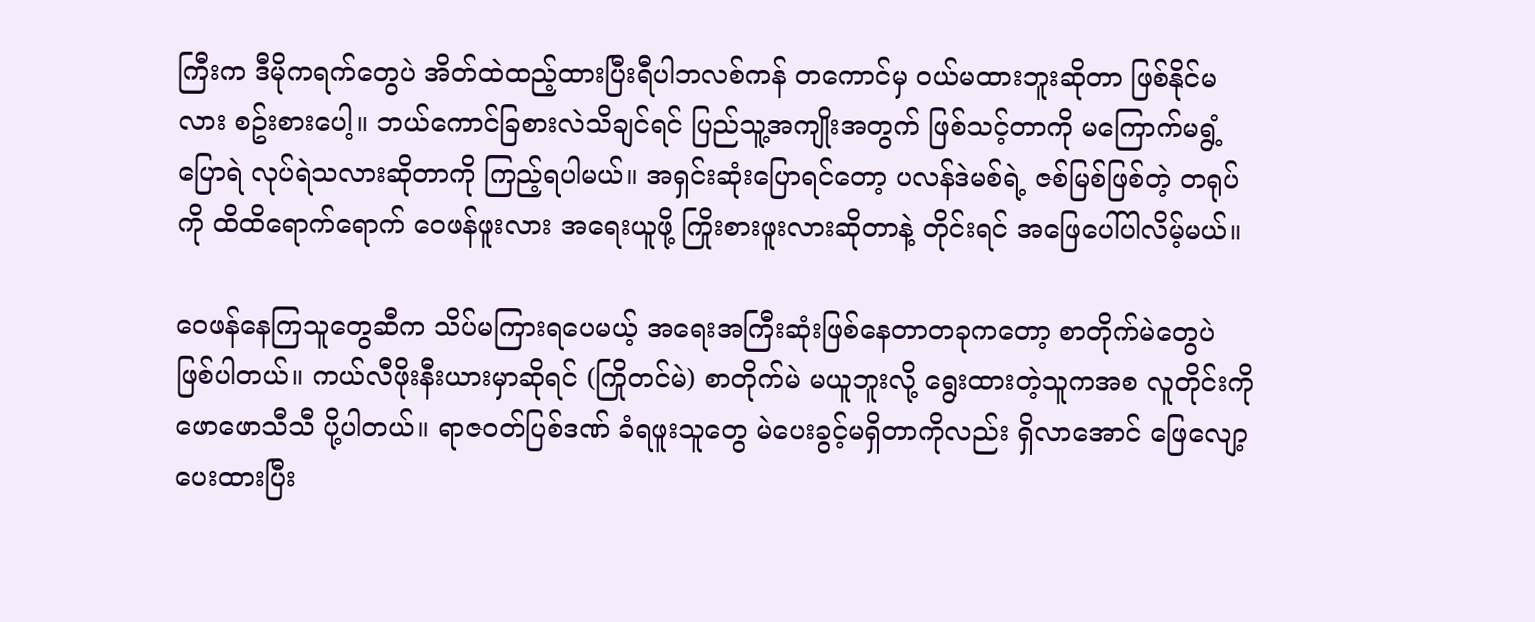ကြီးက ဒီမိုကရက်တွေပဲ အိတ်ထဲထည့်ထားပြီးရီပါဘလစ်ကန် တကောင်မှ ဝယ်မထားဘူးဆိုတာ ဖြစ်နိုင်မလား စဥ်းစားပေါ့။ ဘယ်ကောင်ခြစားလဲသိချင်ရင် ပြည်သူ့အကျိုးအတွက် ဖြစ်သင့်တာကို မကြောက်မရွံ့ ပြောရဲ လုပ်ရဲသလားဆိုတာကို ကြည့်ရပါမယ်။ အရှင်းဆုံးပြောရင်တော့ ပလန်ဒဲမစ်ရဲ့ ဇစ်မြစ်ဖြစ်တဲ့ တရုပ်ကို ထိထိရောက်ရောက် ဝေဖန်ဖူးလား အရေးယူဖို့ ကြိုးစားဖူးလားဆိုတာနဲ့ တိုင်းရင် အဖြေပေါ်ပါလိမ့်မယ်။

ဝေဖန်နေကြသူတွေဆီက သိပ်မကြားရပေမယ့် အရေးအကြီးဆုံးဖြစ်နေတာတခုကတော့ စာတိုက်မဲတွေပဲ ဖြစ်ပါတယ်။ ကယ်လီဖိုးနီးယားမှာဆိုရင် (ကြိုတင်မဲ) စာတိုက်မဲ မယူဘူးလို့ ရွေးထားတဲ့သူကအစ လူတိုင်းကို ဖောဖောသီသီ ပို့ပါတယ်။ ရာဇဝတ်ပြစ်ဒဏ် ခံရဖူးသူတွေ မဲပေးခွင့်မရှိတာကိုလည်း ရှိလာအောင် ဖြေလျော့ပေးထားပြီး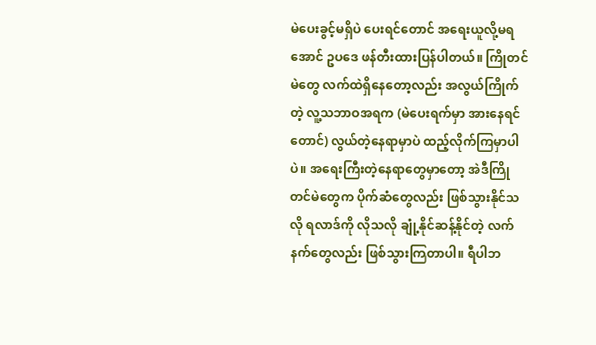မဲပေးခွင့်မရှိပဲ ပေးရင်တောင် အရေးယူလို့မရအောင် ဥပဒေ ဖန်တီးထားပြန်ပါတယ်။ ကြိုတင်မဲတွေ လက်ထဲရှိနေတော့လည်း အလွယ်ကြိုက်တဲ့ လူ့သဘာဝအရက (မဲပေးရက်မှာ အားနေရင်တောင်) လွယ်တဲ့နေရာမှာပဲ ထည့်လိုက်ကြမှာပါပဲ။ အရေးကြီးတဲ့နေရာတွေမှာတော့ အဲဒီကြိုတင်မဲတွေက ပိုက်ဆံတွေလည်း ဖြစ်သွားနိုင်သလို ရလာဒ်ကို လိုသလို ချုံ့နိုင်ဆန့်နိုင်တဲ့ လက်နက်တွေလည်း ဖြစ်သွားကြတာပါ။ ရီပါဘ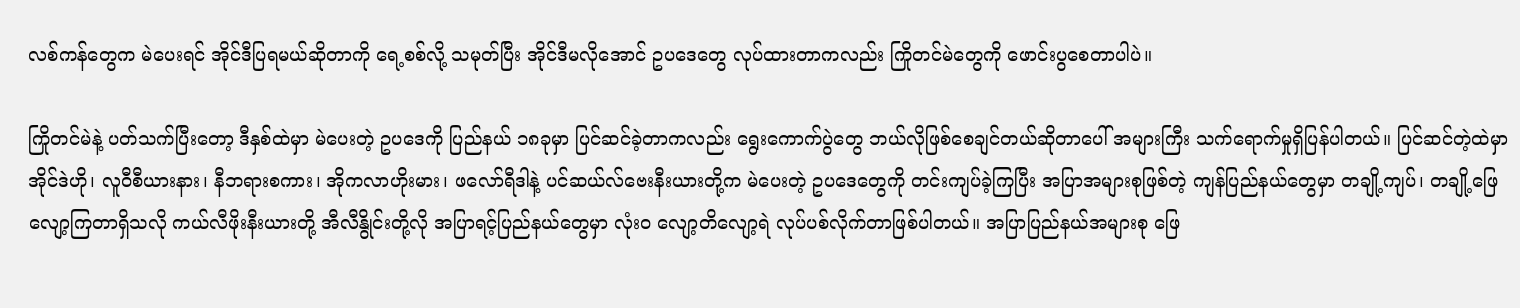လစ်ကန်တွေက မဲပေးရင် အိုင်ဒီပြရမယ်ဆိုတာကို ရေ့စစ်လို့ သမုတ်ပြီး အိုင်ဒီမလိုအောင် ဥပဒေတွေ လုပ်ထားတာကလည်း ကြိုတင်မဲတွေကို ဖောင်းပွစေတာပါပဲ။

ကြိုတင်မဲနဲ့ ပတ်သက်ပြီးတော့ ဒီနှစ်ထဲမှာ မဲပေးတဲ့ ဥပဒေကို ပြည်နယ် ၁၈ခုမှာ ပြင်ဆင်ခဲ့တာကလည်း ရွေးကောက်ပွဲတွေ ဘယ်လိုဖြစ်စေချင်တယ်ဆိုတာပေါ် အများကြီး သက်ရောက်မှုရှိပြန်ပါတယ်။ ပြင်ဆင်တဲ့ထဲမှာ အိုင်ဒဲဟို၊ လူဝီစီယားနား၊ နီဘရားစကား၊ အိုကလာဟိုးမား၊ ဖလော်ရီဒါနဲ့ ပင်ဆယ်လ်ဗေးနီးယားတို့က မဲပေးတဲ့ ဥပဒေတွေကို တင်းကျပ်ခဲ့ကြပြီး အပြာအများစုဖြစ်တဲ့ ကျန်ပြည်နယ်တွေမှာ တချို့ကျပ်၊ တချို့ဖြေလျော့ကြတာရှိသလို ကယ်လီဖိုးနီးယားတို့ အီလီနွိုင်းတို့လို အပြာရင့်ပြည်နယ်တွေမှာ လုံးဝ လျော့တိလျော့ရဲ လုပ်ပစ်လိုက်တာဖြစ်ပါတယ်။ အပြာပြည်နယ်အများစု ဖြေ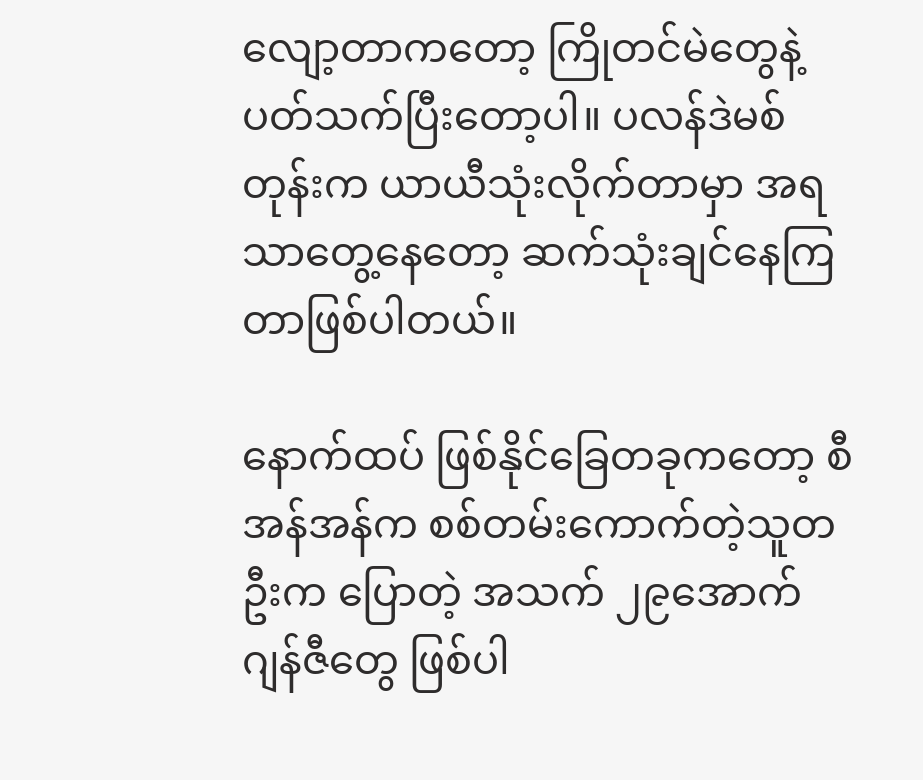လျော့တာကတော့ ကြိုတင်မဲတွေနဲ့ ပတ်သက်ပြီးတော့ပါ။ ပလန်ဒဲမစ်တုန်းက ယာယီသုံးလိုက်တာမှာ အရသာတွေ့နေတော့ ဆက်သုံးချင်နေကြတာဖြစ်ပါတယ်။

နောက်ထပ် ဖြစ်နိုင်ခြေတခုကတော့ စီအန်အန်က စစ်တမ်းကောက်တဲ့သူတဦးက ပြောတဲ့ အသက် ၂၉အောက် ဂျန်ဇီတွေ ဖြစ်ပါ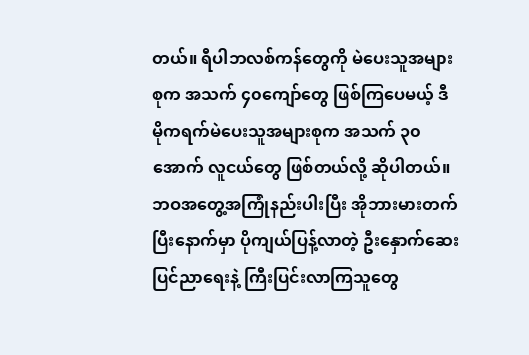တယ်။ ရီပါဘလစ်ကန်တွေကို မဲပေးသူအများစုက အသက် ၄၀ကျော်တွေ ဖြစ်ကြပေမယ့် ဒီမိုကရက်မဲပေးသူအများစုက အသက် ၃၀အောက် လူငယ်တွေ ဖြစ်တယ်လို့ ဆိုပါတယ်။ ဘဝအတွေ့အကြုံနည်းပါးပြီး အိုဘားမားတက်ပြီးနောက်မှာ ပိုကျယ်ပြန့်လာတဲ့ ဦးနှောက်ဆေးပြင်ညာရေးနဲ့ ကြီးပြင်းလာကြသူတွေ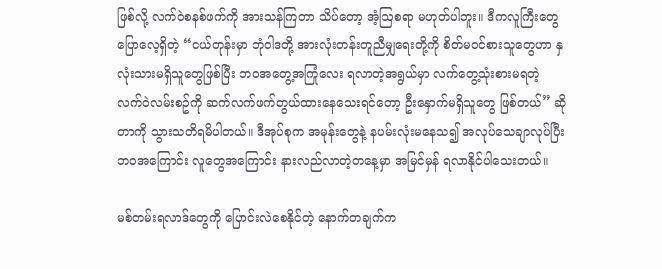ဖြစ်လို့ လက်ဝဲစနစ်ဖက်ကို အားသန်ကြတာ သိပ်တော့ အံ့ဩစရာ မဟုတ်ပါဘူး။ ဒီကလူကြီးတွေ ပြောလေ့ရှိတဲ့ “ငယ်တုန်းမှာ ဘုံဝါဒတို့ အားလုံးတန်းတူညီမျှရေးတို့ကို စိတ်မဝင်စားသူတွေဟာ နှလုံးသားမရှိသူတွေဖြစ်ပြီး ဘဝအတွေ့အကြုံလေး ရလာတဲ့အရွယ်မှာ လက်တွေ့သုံးစားမရတဲ့ လက်ဝဲလမ်းစဥ်ကို ဆက်လက်ဖက်တွယ်ထားနေသေးရင်တော့ ဦးနှောက်မရှိသူတွေ ဖြစ်တယ်” ဆိုတာကို သွားသတိရမိပါတယ်။ ဒီအုပ်စုက အမုန်းတွေနဲ့ နပမ်းလုံးမနေသ၍ အလုပ်သေချာလုပ်ပြီး ဘဝအကြောင်း လူတွေအကြောင်း နားလည်လာတဲ့တနေ့မှာ အမြင်မှန် ရလာနိုင်ပါသေးတယ်။

မစ်တမ်းရလာဒ်တွေကို ပြောင်းလဲစေနိုင်တဲ့ နောက်တချက်က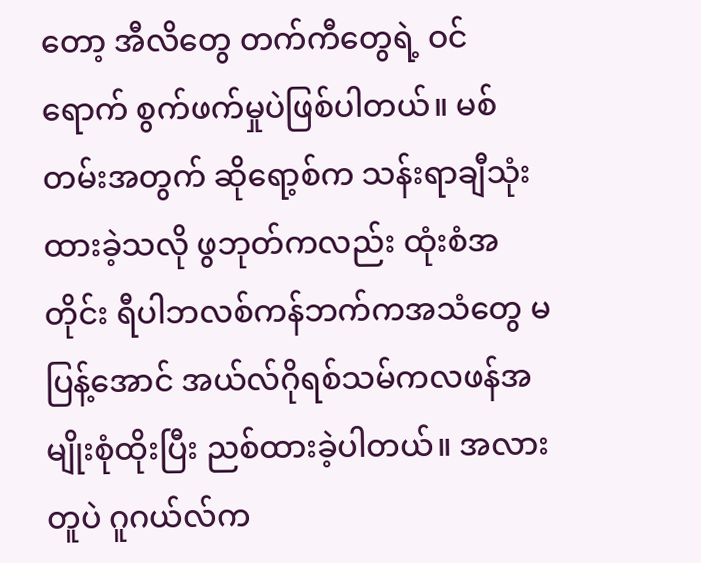တော့ အီလိတွေ တက်ကီတွေရဲ့ ဝင်ရောက် စွက်ဖက်မှုပဲဖြစ်ပါတယ်။ မစ်တမ်းအတွက် ဆိုရော့စ်က သန်းရာချီသုံးထားခဲ့သလို ဖွဘုတ်ကလည်း ထုံးစံအတိုင်း ရီပါဘလစ်ကန်ဘက်ကအသံတွေ မပြန့်အောင် အယ်လ်ဂိုရစ်သမ်ကလဖန်အမျိုးစုံထိုးပြီး ညစ်ထားခဲ့ပါတယ်။ အလားတူပဲ ဂူဂယ်လ်က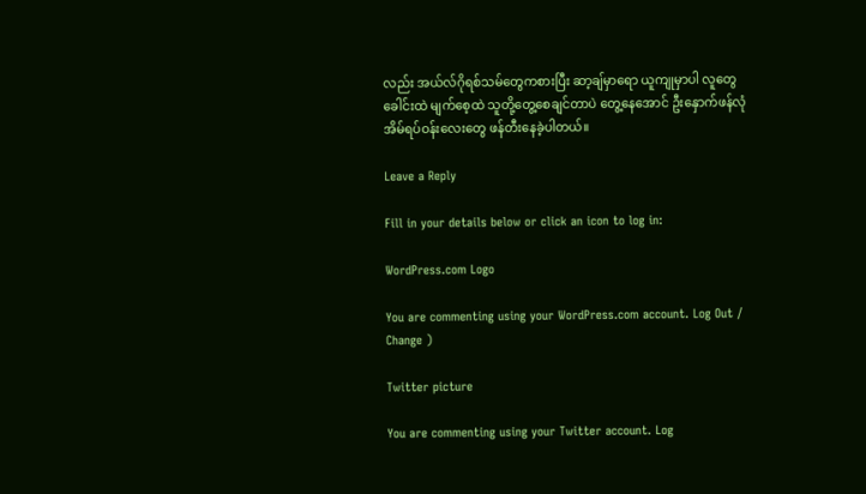လည်း အယ်လ်ဂိုရစ်သမ်တွေကစားပြီး ဆာ့ချ်မှာရော ယူကျုမှာပါ လူတွေခေါင်းထဲ မျက်စေ့ထဲ သူတို့တွေ့စေချင်တာပဲ တွေ့နေအောင် ဦးနှောက်ဖန်လုံအိမ်ရပ်ဝန်းလေးတွေ ဖန်တီးနေခဲ့ပါတယ်။

Leave a Reply

Fill in your details below or click an icon to log in:

WordPress.com Logo

You are commenting using your WordPress.com account. Log Out /  Change )

Twitter picture

You are commenting using your Twitter account. Log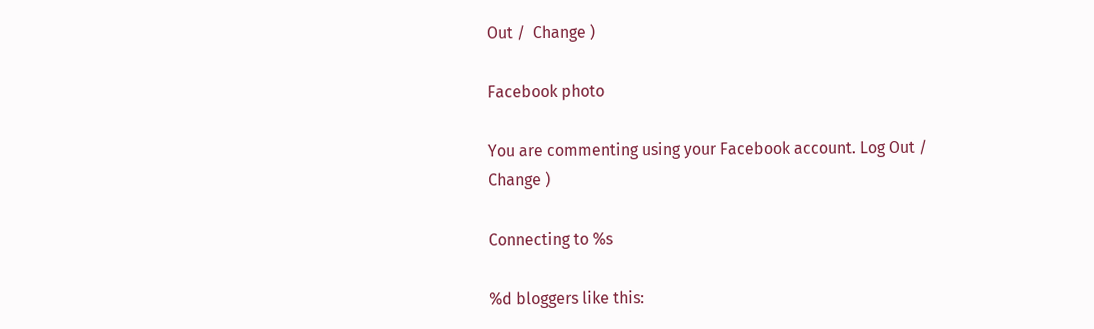Out /  Change )

Facebook photo

You are commenting using your Facebook account. Log Out /  Change )

Connecting to %s

%d bloggers like this: